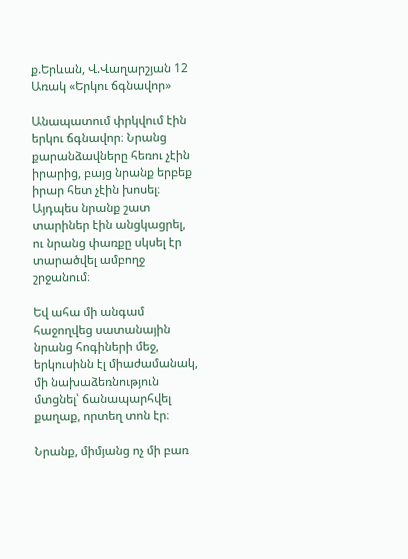ք.Երևան, Վ.Վաղարշյան 12
Առակ «Երկու ճգնավոր»

Անապատում փրկվում էին երկու ճգնավոր։ Նրանց քարանձավները հեռու չէին իրարից, բայց նրանք երբեք իրար հետ չէին խոսել։ Այդպես նրանք շատ տարիներ էին անցկացրել, ու նրանց փառքը սկսել էր տարածվել ամբողջ շրջանում։

Եվ ահա մի անգամ հաջողվեց սատանային նրանց հոգիների մեջ, երկուսինն էլ միաժամանակ, մի նախաձեռնություն մտցնել՝ ճանապարհվել քաղաք, որտեղ տոն էր։

Նրանք, միմյանց ոչ մի բառ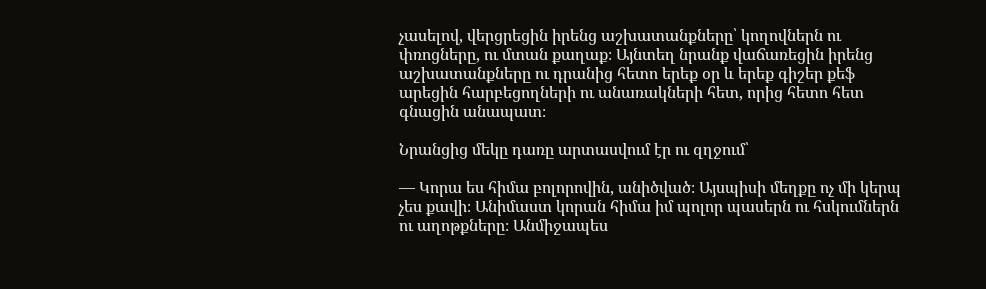չասելով, վերցրեցին իրենց աշխատանքները՝ կողովներն ու փռոցները, ու մտան քաղաք։ Այնտեղ նրանք վաճառեցին իրենց աշխատանքները ու դրանից հետո երեք օր և երեք գիշեր քեֆ արեցին հարբեցողների ու անառակների հետ, որից հետո հետ գնացին անապատ։

Նրանցից մեկը դառը արտասվում էր ու զղջում՝

— Կորա ես հիմա բոլորովին, անիծված։ Այսպիսի մեղքը ոչ մի կերպ չես քավի։ Անիմաստ կորան հիմա իմ պոլոր պասերն ու հսկումներն ու աղոթքները։ Անմիջապես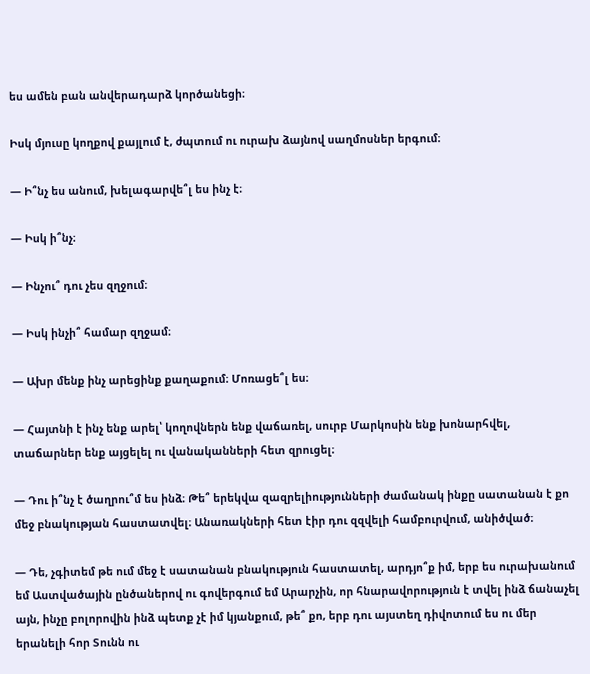ես ամեն բան անվերադարձ կործանեցի։

Իսկ մյուսը կողքով քայլում է, ժպտում ու ուրախ ձայնով սաղմոսներ երգում։

— Ի՞նչ ես անում, խելագարվե՞լ ես ինչ է։

— Իսկ ի՞նչ։

— Ինչու՞ դու չես զղջում։

— Իսկ ինչի՞ համար զղջամ։

— Ախր մենք ինչ արեցինք քաղաքում։ Մոռացե՞լ ես։

— Հայտնի է ինչ ենք արել՝ կողովներն ենք վաճառել, սուրբ Մարկոսին ենք խոնարհվել, տաճարներ ենք այցելել ու վանականների հետ զրուցել։

— Դու ի՞նչ է ծաղրու՞մ ես ինձ։ Թե՞ երեկվա զազրելիությունների ժամանակ ինքը սատանան է քո մեջ բնակության հաստատվել։ Անառակների հետ էիր դու զզվելի համբուրվում, անիծված։

— Դե, չգիտեմ թե ում մեջ է սատանան բնակություն հաստատել, արդյո՞ք իմ, երբ ես ուրախանում եմ Աստվածային ընծաներով ու գովերգում եմ Արարչին, որ հնարավորություն է տվել ինձ ճանաչել այն, ինչը բոլորովին ինձ պետք չէ իմ կյանքում, թե՞ քո, երբ դու այստեղ դիվոտում ես ու մեր երանելի հոր Տունն ու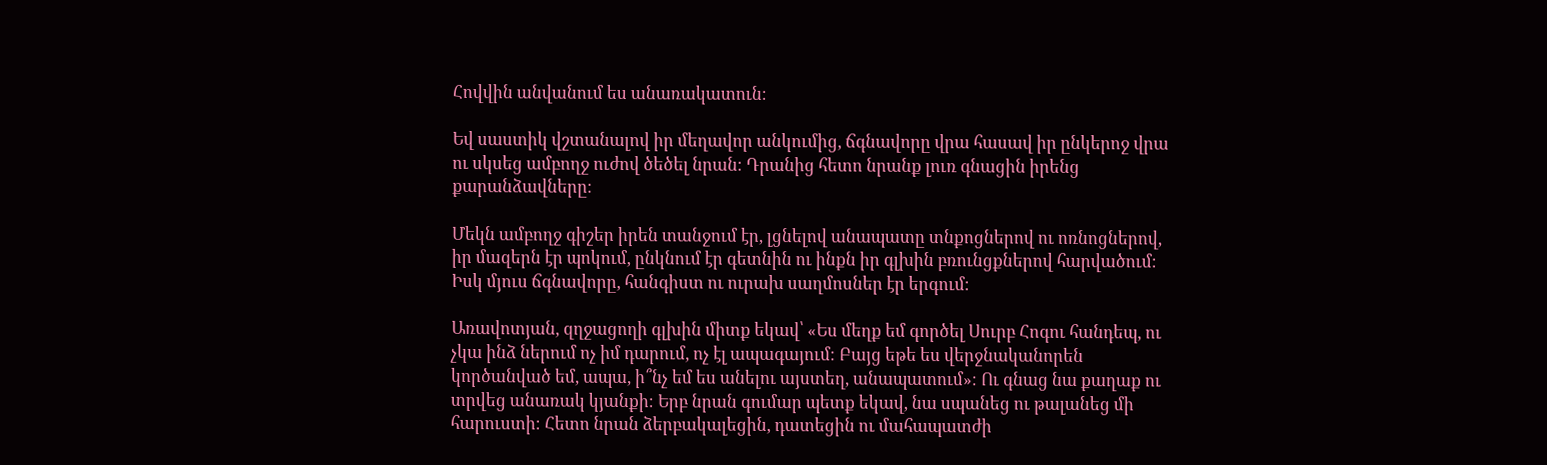Հովվին անվանում ես անառակատուն։

Եվ սաստիկ վշտանալով իր մեղավոր անկումից, ճգնավորը վրա հասավ իր ընկերոջ վրա ու սկսեց ամբողջ ուժով ծեծել նրան։ Դրանից հետո նրանք լուռ գնացին իրենց քարանձավները։

Մեկն ամբողջ գիշեր իրեն տանջում էր, լցնելով անապատը տնքոցներով ու ոռնոցներով, իր մազերն էր պոկում, ընկնում էր գետնին ու ինքն իր գլխին բռունցքներով հարվածում։ Իսկ մյուս ճգնավորը, հանգիստ ու ուրախ սաղմոսներ էր երգում։

Առավոտյան, զղջացողի գլխին միտք եկավ՝ «Ես մեղք եմ գործել Սուրբ Հոգու հանդեպ, ու չկա ինձ ներում ոչ իմ դարում, ոչ էլ ապագայում։ Բայց եթե ես վերջնականորեն կործանված եմ, ապա, ի՞նչ եմ ես անելու այստեղ, անապատում»։ Ու գնաց նա քաղաք ու տրվեց անառակ կյանքի։ Երբ նրան գումար պետք եկավ, նա սպանեց ու թալանեց մի հարուստի։ Հետո նրան ձերբակալեցին, դատեցին ու մահապատժի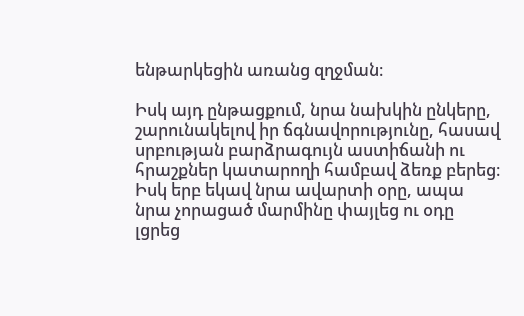ենթարկեցին առանց զղջման։

Իսկ այդ ընթացքում, նրա նախկին ընկերը, շարունակելով իր ճգնավորությունը, հասավ սրբության բարձրագույն աստիճանի ու հրաշքներ կատարողի համբավ ձեռք բերեց։ Իսկ երբ եկավ նրա ավարտի օրը, ապա նրա չորացած մարմինը փայլեց ու օդը լցրեց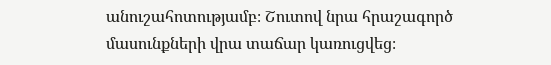անուշահոտությամբ։ Շուտով նրա հրաշագործ մասունքների վրա տաճար կառուցվեց։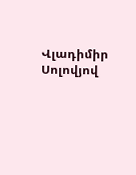Վլադիմիր Սոլովյով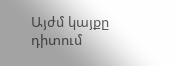Այժմ կայքը դիտում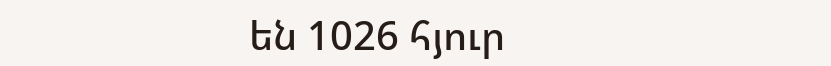են 1026 հյուր